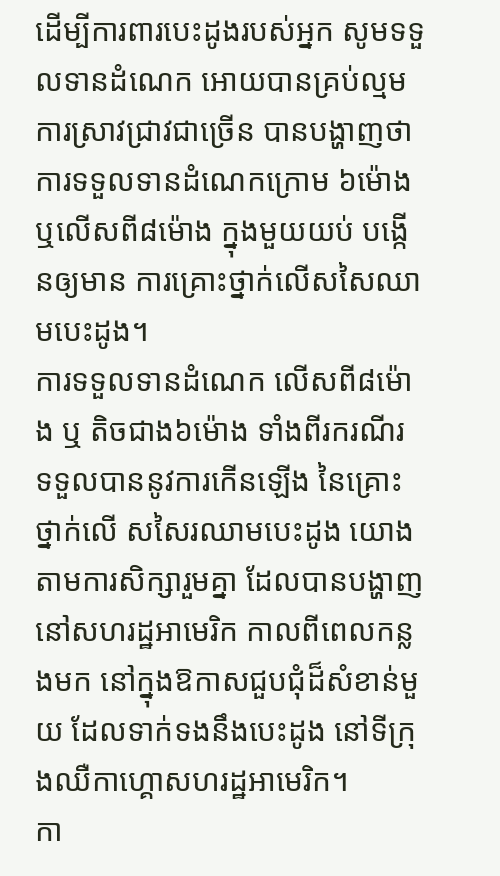ដើម្បីការពារបេះដូងរបស់អ្នក សូមទទួលទានដំណេក អោយបានគ្រប់ល្មម
ការស្រាវជ្រាវជាច្រើន បានបង្ហាញថា ការទទួលទានដំណេកក្រោម ៦ម៉ោង ឬលើសពី៨ម៉ោង ក្នុងមួយយប់ បង្កើនឲ្យមាន ការគ្រោះថ្នាក់លើសសៃឈាមបេះដូង។
ការទទួលទានដំណេក លើសពី៨ម៉ោង ឬ តិចជាង៦ម៉ោង ទាំងពីរករណីរ ទទួលបាននូវការកើនឡើង នៃគ្រោះថ្នាក់លើ សសៃរឈាមបេះដូង យោងតាមការសិក្សារួមគ្នា ដែលបានបង្ហាញនៅសហរដ្ឋអាមេរិក កាលពីពេលកន្លងមក នៅក្នុងឱកាសជួបជុំដ៏សំខាន់មួយ ដែលទាក់ទងនឹងបេះដូង នៅទីក្រុងឈឺកាហ្គោសហរដ្ឋអាមេរិក។
កា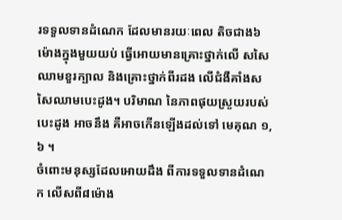រទទួលទានដំណេក ដែលមានរយៈពេល តិចជាង៦ម៉ោងក្នុងមួយយប់ ធ្វើអោយមានគ្រោះថ្នាក់លើ សសៃឈាមខួរក្បាល និងគ្រោះថ្នាក់ពីរដង លើជំងឺគាំងសសៃឈាមបេះដូង។ បរិមាណ នៃភាពផុយស្រួយរបស់បេះដូង អាចនឹង គឺអាចកើនឡើងដល់ទៅ មេគុណ ១,៦ ។
ចំពោះមនុស្សដែលអោយដឹង ពីការទទួលទានដំណេក លើសពី៨ម៉ោង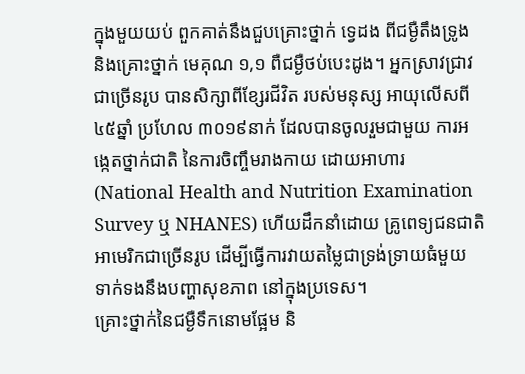ក្នុងមួយយប់ ពួកគាត់នឹងជួបគ្រោះថ្នាក់ ទ្វេដង ពីជម្ងឺតឹងទ្រូង និងគ្រោះថ្នាក់ មេគុណ ១,១ ពឺជម្ងឺថប់បេះដូង។ អ្នកស្រាវជ្រាវជាច្រើនរូប បានសិក្សាពីខ្សែរជីវិត របស់មនុស្ស អាយុលើសពី៤៥ឆ្នាំ ប្រហែល ៣០១៩នាក់ ដែលបានចូលរួមជាមួយ ការអង្កេតថ្នាក់ជាតិ នៃការចិញ្ចឹមរាងកាយ ដោយអាហារ (National Health and Nutrition Examination Survey ឬ NHANES) ហើយដឹកនាំដោយ គ្រូពេទ្យជនជាតិអាមេរិកជាច្រើនរូប ដើម្បីធ្វើការវាយតម្លៃជាទ្រង់ទ្រាយធំមួយ ទាក់ទងនឹងបញ្ហាសុខភាព នៅក្នុងប្រទេស។
គ្រោះថ្នាក់នៃជម្ងឺទឹកនោមផ្អែម និ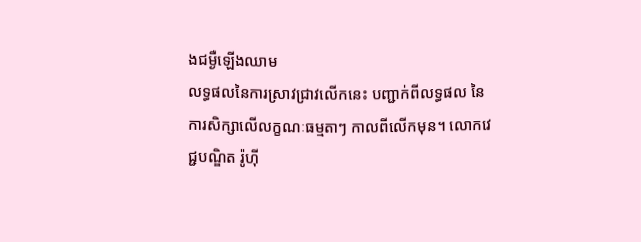ងជម្ងឺឡើងឈាម
លទ្ធផលនៃការស្រាវជ្រាវលើកនេះ បញ្ជាក់ពីលទ្ធផល នៃការសិក្សាលើលក្ខណៈធម្មតាៗ កាលពីលើកមុន។ លោកវេជ្ជបណ្ឌិត រ៉ូហ៊ី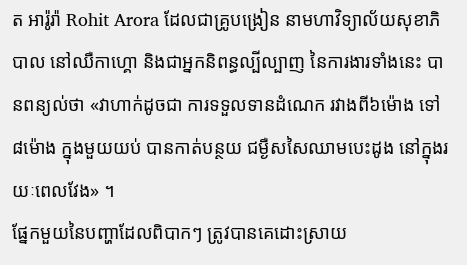ត អារ៉ូរ៉ា Rohit Arora ដែលជាគ្រូបង្រៀន នាមហាវិទ្យាល័យសុខាភិបាល នៅឈឺកាហ្គោ និងជាអ្នកនិពន្ធល្បីល្បាញ នៃការងារទាំងនេះ បានពន្យល់ថា «វាហាក់ដូចជា ការទទួលទានដំណេក រវាងពី៦ម៉ោង ទៅ៨ម៉ោង ក្នុងមួយយប់ បានកាត់បន្ថយ ជម្ងឺសសៃឈាមបេះដូង នៅក្នុងរយៈពេលវែង» ។
ផ្នែកមួយនៃបញ្ហាដែលពិបាកៗ ត្រូវបានគេដោះស្រាយ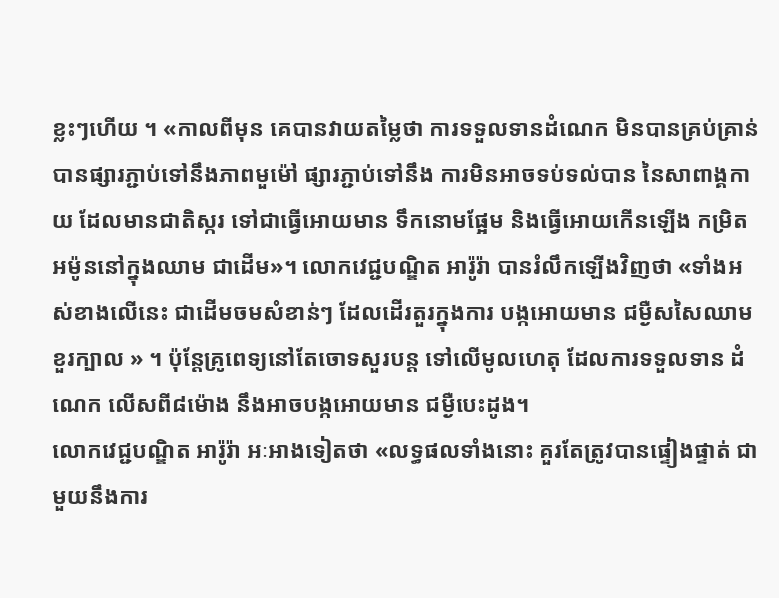ខ្លះៗហើយ ។ «កាលពីមុន គេបានវាយតម្លៃថា ការទទួលទានដំណេក មិនបានគ្រប់គ្រាន់ បានផ្សារភ្ជាប់ទៅនឹងភាពមួម៉ៅ ផ្សារភ្ជាប់ទៅនឹង ការមិនអាចទប់ទល់បាន នៃសាពាង្គកាយ ដែលមានជាតិស្ករ ទៅជាធ្វើអោយមាន ទឹកនោមផ្អែម និងធ្វើអោយកើនឡើង កម្រិតអម៉ូននៅក្នុងឈាម ជាដើម»។ លោកវេជ្ជបណ្ឌិត អារ៉ូរ៉ា បានរំលឹកឡើងវិញថា «ទាំងអស់ខាងលើនេះ ជាដើមចមសំខាន់ៗ ដែលដើរតួរក្នុងការ បង្កអោយមាន ជម្ងឺសសៃឈាមខួរក្បាល » ។ ប៉ុន្តែគ្រូពេទ្យនៅតែចោទសួរបន្ត ទៅលើមូលហេតុ ដែលការទទួលទាន ដំណេក លើសពី៨ម៉ោង នឹងអាចបង្កអោយមាន ជម្ងឺបេះដូង។
លោកវេជ្ជបណ្ឌិត អារ៉ូរ៉ា អៈអាងទៀតថា «លទ្ធផលទាំងនោះ គួរតែត្រូវបានផ្ទៀងផ្ទាត់ ជាមួយនឹងការ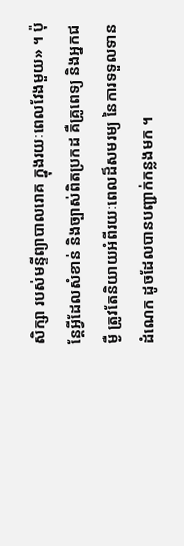សិក្សា របស់មន្ទីព្យាបាលរោគ ក្នុងរយៈពេលវែងមួយ» ។ ប៉ុន្តែអ្វីដែលសំខាន់ និងច្បាស់ពិតប្រកដ គឺគ្រូពេទ្យ និងអ្នកជម្ងឺ ត្រូវតែនិយាយអំពីរយៈពេលដ៏សមរម្យ នៃការទទួលទានដំណេក ដូចដែលបានបញ្ជាក់កន្លងមក ។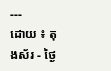---
ដោយ ៖ តុងស័រ - ថ្ងៃ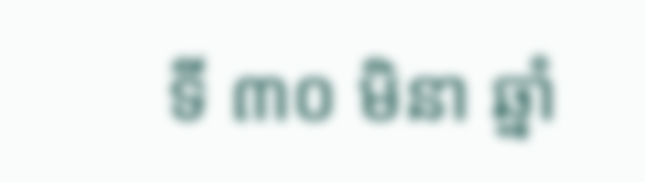ទី ៣០ មិនា ឆ្នាំ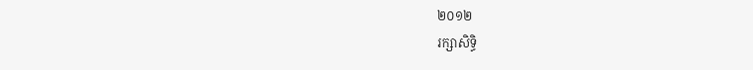២០១២
រក្សាសិទ្ធិ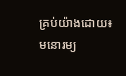គ្រប់យ៉ាងដោយ៖ មនោរម្យ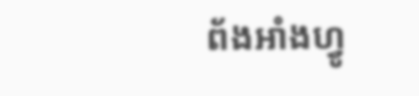ព័ងអាំងហ្វូ